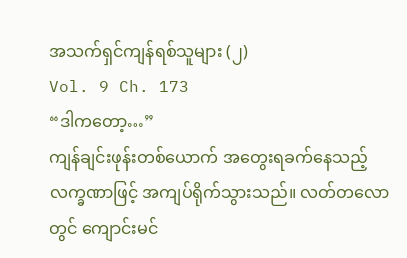အသက်ရှင်ကျန်ရစ်သူများ (၂)
Vol. 9 Ch. 173
“ဒါကတော့…”
ကျန်ချင်းဖုန်းတစ်ယောက် အတွေးရခက်နေသည့် လက္ခဏာဖြင့် အကျပ်ရိုက်သွားသည်။ လတ်တလောတွင် ကျောင်းမင်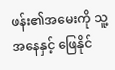ဖန်း၏အမေးကို သူ့အနေနှင့် ဖြေနိုင်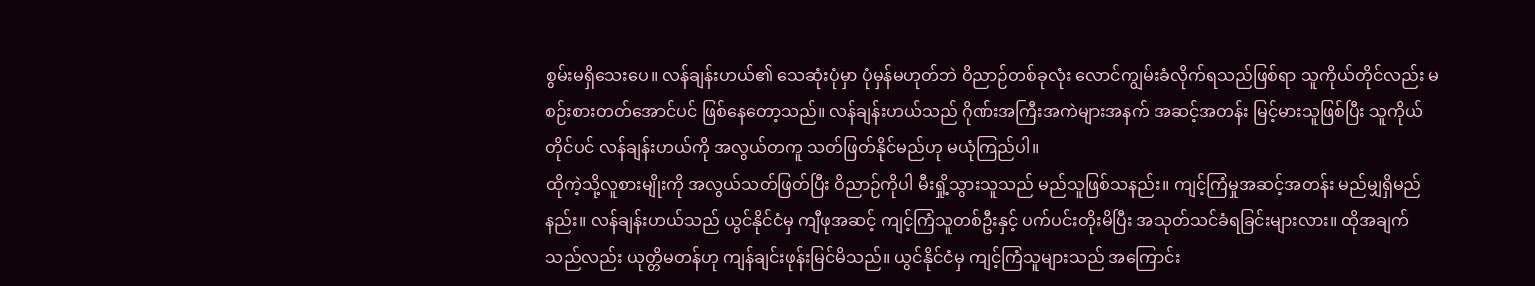စွမ်းမရှိသေးပေ။ လန်ချန်းဟယ်၏ သေဆုံးပုံမှာ ပုံမှန်မဟုတ်ဘဲ ဝိညာဉ်တစ်ခုလုံး လောင်ကျွမ်းခံလိုက်ရသည်ဖြစ်ရာ သူကိုယ်တိုင်လည်း မစဉ်းစားတတ်အောင်ပင် ဖြစ်နေတော့သည်။ လန်ချန်းဟယ်သည် ဂိုဏ်းအကြီးအကဲများအနက် အဆင့်အတန်း မြင့်မားသူဖြစ်ပြီး သူကိုယ်တိုင်ပင် လန်ချန်းဟယ်ကို အလွယ်တကူ သတ်ဖြတ်နိုင်မည်ဟု မယုံကြည်ပါ။
ထိုကဲ့သို့လူစားမျိုးကို အလွယ်သတ်ဖြတ်ပြီး ဝိညာဉ်ကိုပါ မီးရှို့သွားသူသည် မည်သူဖြစ်သနည်း။ ကျင့်ကြံမှုအဆင့်အတန်း မည်မျှရှိမည်နည်း။ လန်ချန်းဟယ်သည် ယွင်နိုင်ငံမှ ကျီဖုအဆင့် ကျင့်ကြံသူတစ်ဦးနှင့် ပက်ပင်းတိုးမိပြီး အသုတ်သင်ခံရခြင်းများလား။ ထိုအချက်သည်လည်း ယုတ္တိမတန်ဟု ကျန်ချင်းဖုန်းမြင်မိသည်။ ယွင်နိုင်ငံမှ ကျင့်ကြံသူများသည် အကြောင်း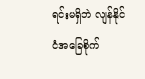ရင်းမရှိဘဲ လျန်နိုင်ငံအခြေစိုက်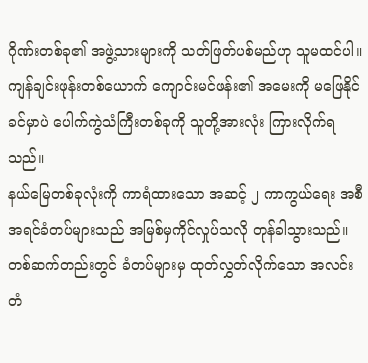ဂိုဏ်းတစ်ခု၏ အဖွဲ့သားများကို သတ်ဖြတ်ပစ်မည်ဟု သူမထင်ပါ။ ကျန်ချင်းဖုန်းတစ်ယောက် ကျောင်းမင်ဖန်း၏ အမေးကို မဖြေနိုင်ခင်မှာပဲ ပေါက်ကွဲသံကြီးတစ်ခုကို သူတို့အားလုံး ကြားလိုက်ရသည်။
နယ်မြေတစ်ခုလုံးကို ကာရံထားသော အဆင့် ၂ ကာကွယ်ရေး အစီအရင်ခံတပ်များသည် အမြစ်မှကိုင်လှုပ်သလို တုန်ခါသွားသည်။ တစ်ဆက်တည်းတွင် ခံတပ်များမှ ထုတ်လွှတ်လိုက်သော အလင်းတံ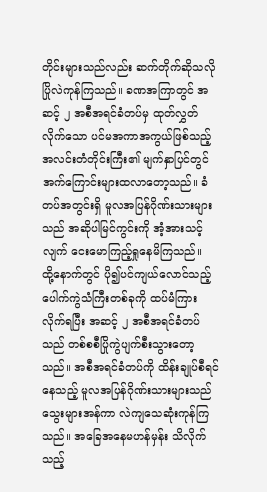တိုင်းများသည်လည်း ဆက်တိုက်ဆိုသလို ပြိုလဲကုန်ကြသည်။ ခဏအကြာတွင် အဆင့် ၂ အစီအရင်ခံတပ်မှ ထုတ်လွှတ်လိုက်သော ပင်မအကာအကွယ်ဖြစ်သည့် အလင်းတံတိုင်းကြီး၏ မျက်နှာပြင်တွင် အက်ကြောင်းများထလာတော့သည်။ ခံတပ်အတွင်းရှိ မူလအပြန်ဂိုဏ်းသားများသည် အဆိုပါမြင်ကွင်းကို အံ့အားသင့်လျက် ငေးမောကြည့်ရှုနေမိကြသည်။
ထို့နောက်တွင် ပို၍ပင်ကျယ်လောင်သည့် ပေါက်ကွဲသံကြီးတစ်ခုကို ထပ်မံကြားလိုက်ရပြီး အဆင့် ၂ အစီအရင်ခံတပ်သည် တစ်စစီပြိုကွဲပျက်စီးသွားတော့သည်။ အစီအရင်ခံတပ်ကို ထိန်းချုပ်စီရင်နေသည့် မူလအပြန်ဂိုဏ်းသားများသည် သွေးများအန်ကာ လဲကျသေဆုံးကုန်ကြသည်။ အခြေအနေမဟန်မှန်း သိလိုက်သည့်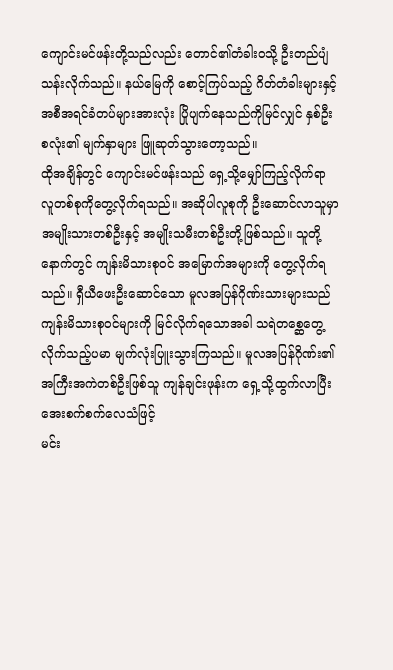ကျောင်းမင်ဖန်းတို့သည်လည်း တောင်၏တံခါးဝသို့ ဦးတည်ပျံသန်းလိုက်သည်။ နယ်မြေကို စောင့်ကြပ်သည့် ဂိတ်တံခါးများနှင့် အစီအရင်ခံတပ်များအားလုံး ပြိုပျက်နေသည်ကိုမြင်လျှင် နှစ်ဦးစလုံး၏ မျက်နှာများ ဖြူဆုတ်သွားတော့သည်။
ထိုအချိန်တွင် ကျောင်းမင်ဖန်းသည် ရှေ့သို့မျှော်ကြည့်လိုက်ရာ လူတစ်စုကိုတွေ့လိုက်ရသည်။ အဆိုပါလူစုကို ဦးဆောင်လာသူမှာ အမျိုးသားတစ်ဦးနှင့် အမျိုးသမီးတစ်ဦးတို့ဖြစ်သည်။ သူတို့နောက်တွင် ကျန်းမိသားစုဝင် အမြောက်အများကို တွေ့လိုက်ရသည်။ ရှီယီဖေးဦးဆောင်သော မူလအပြန်ဂိုဏ်းသားများသည် ကျန်းမိသားစုဝင်များကို မြင်လိုက်ရသောအခါ သရဲတစ္ဆေတွေ့လိုက်သည့်ပမာ မျက်လုံးပြူးသွားကြသည်။ မူလအပြန်ဂိုဏ်း၏ အကြီးအကဲတစ်ဦးဖြစ်သူ ကျန်ချင်းဖုန်းက ရှေ့သို့ထွက်လာပြီး အေးစက်စက်လေသံဖြင့်
မင်း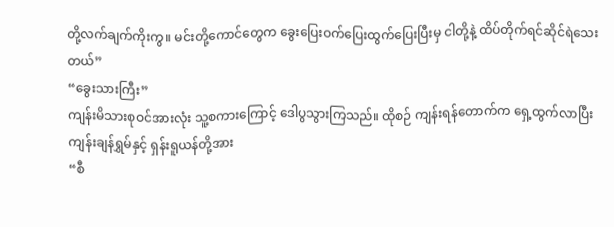တို့လက်ချက်ကိုးကွ။ မင်းတို့ကောင်တွေက ခွေးပြေးဝက်ပြေးထွက်ပြေးပြီးမှ ငါတို့နဲ့ ထိပ်တိုက်ရင်ဆိုင်ရဲသေးတယ်”
“ခွေးသားကြီး”
ကျန်းမိသားစုဝင်အားလုံး သူ့စကားကြောင့် ဒေါပွသွားကြသည်။ ထိုစဉ် ကျန်းရန်တောက်က ရှေ့ထွက်လာပြီး ကျန်းချန်ရွှမ်နှင့် ရှန်းရူယန်တို့အား
“စီ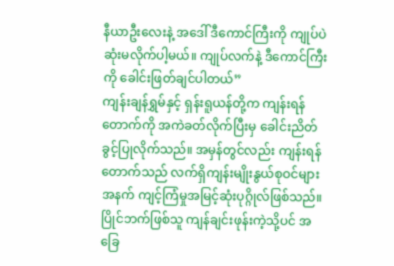နီယာဦးလေးနဲ့ အဒေါ် ဒီကောင်ကြီးကို ကျုပ်ပဲဆုံးမလိုက်ပါ့မယ်။ ကျုပ်လက်နဲ့ ဒီကောင်ကြီးကို ခေါင်းဖြတ်ချင်ပါတယ်”
ကျန်းချန်ရွှမ်နှင့် ရှန်းရူယန်တို့က ကျန်းရန်တောက်ကို အကဲခတ်လိုက်ပြီးမှ ခေါင်းညိတ်ခွင့်ပြုလိုက်သည်။ အမှန်တွင်လည်း ကျန်းရန်တောက်သည် လက်ရှိကျန်းမျိုးနွယ်စုဝင်များအနက် ကျင့်ကြံမှုအမြင့်ဆုံးပုဂ္ဂိုလ်ဖြစ်သည်။ ပြိုင်ဘက်ဖြစ်သူ ကျန်ချင်းဖုန်းကဲ့သို့ပင် အခြေ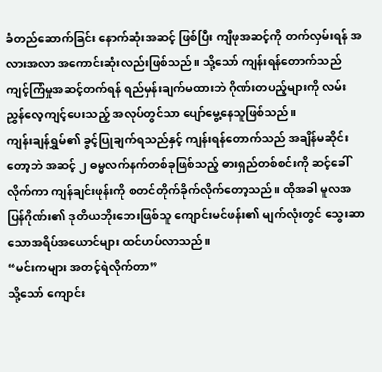ခံတည်ဆောက်ခြင်း နောက်ဆုံးအဆင့် ဖြစ်ပြီး ကျီဖုအဆင့်ကို တက်လှမ်းရန် အလားအလာ အကောင်းဆုံးလည်းဖြစ်သည်။ သို့သော် ကျန်းရန်တောက်သည် ကျင့်ကြံမှုအဆင့်တက်ရန် ရည်မှန်းချက်မထားဘဲ ဂိုဏ်းတပည့်များကို လမ်းညွှန်လေ့ကျင့်ပေးသည့် အလုပ်တွင်သာ ပျော်မွေ့နေသူဖြစ်သည်။
ကျန်းချန်ရွှမ်၏ ခွင့်ပြုချက်ရသည်နှင့် ကျန်းရန်တောက်သည် အချိန်မဆိုင်းတော့ဘဲ အဆင့် ၂ ဓမ္မလက်နက်တစ်ခုဖြစ်သည့် ဓားရှည်တစ်စင်းကို ဆင့်ခေါ်လိုက်ကာ ကျန်ချင်းဖုန်းကို စတင်တိုက်ခိုက်လိုက်တော့သည်။ ထိုအခါ မူလအပြန်ဂိုဏ်း၏ ဒုတိယဘိုးဘေးဖြစ်သူ ကျောင်းမင်ဖန်း၏ မျက်လုံးတွင် သွေးဆာသောအရိပ်အယောင်များ ထင်ဟပ်လာသည်။
“မင်းကများ အတင့်ရဲလိုက်တာ”
သို့သော် ကျောင်း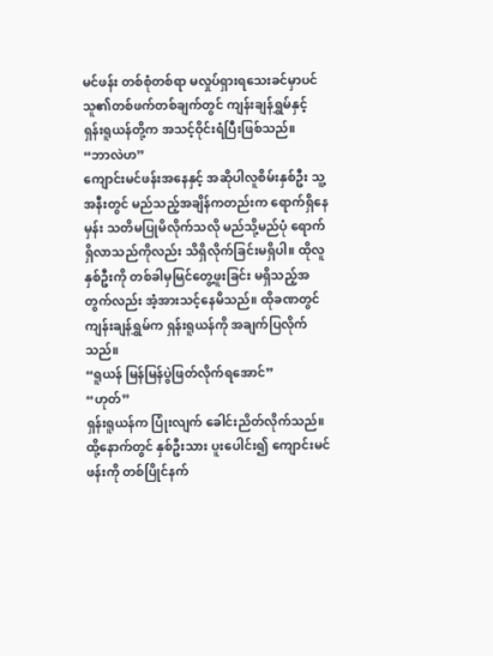မင်ဖန်း တစ်စုံတစ်ရာ မလှုပ်ရှားရသေးခင်မှာပင် သူ၏တစ်ဖက်တစ်ချက်တွင် ကျန်းချန်ရွှမ်နှင့် ရှန်းရူယန်တို့က အသင့်ဝိုင်းရံပြီးဖြစ်သည်။
“ဘာလဲဟ”
ကျောင်းမင်ဖန်းအနေနှင့် အဆိုပါလူစိမ်းနှစ်ဦး သူ့အနီးတွင် မည်သည့်အချိန်ကတည်းက ရောက်ရှိနေမှန်း သတိမပြုမိလိုက်သလို မည်သို့မည်ပုံ ရောက်ရှိလာသည်ကိုလည်း သိရှိလိုက်ခြင်းမရှိပါ။ ထိုလူနှစ်ဦးကို တစ်ခါမှမြင်တွေ့ဖူးခြင်း မရှိသည့်အတွက်လည်း အံ့အားသင့်နေမိသည်။ ထိုခဏတွင် ကျန်းချန်ရွှမ်က ရှန်းရူယန်ကို အချက်ပြလိုက်သည်။
“ရူယန် မြန်မြန်ပွဲဖြတ်လိုက်ရအောင်”
“ဟုတ်”
ရှန်းရူယန်က ပြုံးလျက် ခေါင်းညိတ်လိုက်သည်။ ထို့နောက်တွင် နှစ်ဦးသား ပူးပေါင်း၍ ကျောင်းမင်ဖန်းကို တစ်ပြိုင်နက်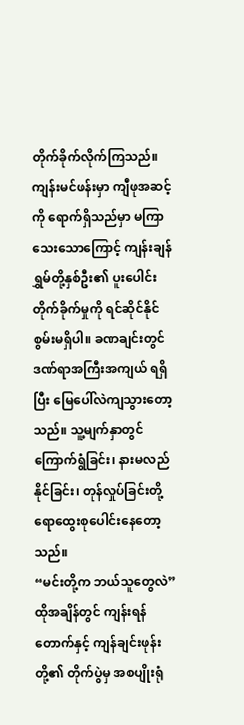တိုက်ခိုက်လိုက်ကြသည်။ ကျန်းမင်ဖန်းမှာ ကျီဖုအဆင့်ကို ရောက်ရှိသည်မှာ မကြာသေးသောကြောင့် ကျန်းချန်ရွှမ်တို့နှစ်ဦး၏ ပူးပေါင်းတိုက်ခိုက်မှုကို ရင်ဆိုင်နိုင်စွမ်းမရှိပါ။ ခဏချင်းတွင် ဒဏ်ရာအကြီးအကျယ် ရရှိပြီး မြေပေါ်လဲကျသွားတော့သည်။ သူ့မျက်နှာတွင် ကြောက်ရွံခြင်း၊ နားမလည်နိုင်ခြင်း၊ တုန်လှုပ်ခြင်းတို့ ရောထွေးစုပေါင်းနေတော့သည်။
“မင်းတို့က ဘယ်သူတွေလဲ”
ထိုအချိန်တွင် ကျန်းရန်တောက်နှင့် ကျန်ချင်းဖုန်းတို့၏ တိုက်ပွဲမှ အစပျိုးရုံ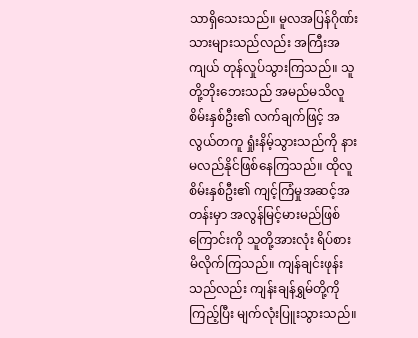သာရှိသေးသည်။ မူလအပြန်ဂိုဏ်းသားများသည်လည်း အကြီးအကျယ် တုန်လှုပ်သွားကြသည်။ သူတို့ဘိုးဘေးသည် အမည်မသိလူစိမ်းနှစ်ဦး၏ လက်ချက်ဖြင့် အလွယ်တကူ ရှုံးနိမ့်သွားသည်ကို နားမလည်နိုင်ဖြစ်နေကြသည်။ ထိုလူစိမ်းနှစ်ဦး၏ ကျင့်ကြံမှုအဆင့်အတန်းမှာ အလွန်မြင့်မားမည်ဖြစ်ကြောင်းကို သူတို့အားလုံး ရိပ်စားမိလိုက်ကြသည်။ ကျန်ချင်းဖုန်းသည်လည်း ကျန်းချန်ရွှမ်တို့ကို ကြည့်ပြီး မျက်လုံးပြူးသွားသည်။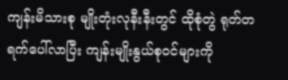ကျန်းမိသားစု မျိုးတုံးလုနီးနီးတွင် ထိုစုံတွဲ ရုတ်တရက်ပေါ်လာပြီး ကျန်းမျိုးနွယ်စုဝင်များကို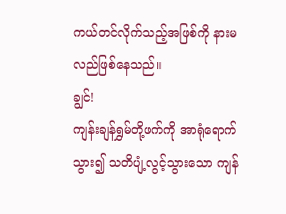ကယ်တင်လိုက်သည့်အဖြစ်ကို နားမလည်ဖြစ်နေသည်။
ချွင်!
ကျန်းချန်ရွှမ်တို့ဖက်ကို အာရုံရောက်သွား၍ သတိပျံ့လွင့်သွားသော ကျန်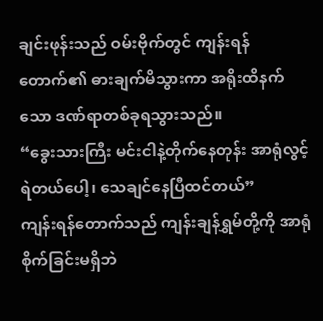ချင်းဖုန်းသည် ဝမ်းဗိုက်တွင် ကျန်းရန်တောက်၏ ဓားချက်မိသွားကာ အရိုးထိနက်သော ဒဏ်ရာတစ်ခုရသွားသည်။
“ခွေးသားကြီး မင်းငါနဲ့တိုက်နေတုန်း အာရုံလွင့်ရဲတယ်ပေါ့၊ သေချင်နေပြီထင်တယ်”
ကျန်းရန်တောက်သည် ကျန်းချန်ရွှမ်တို့ကို အာရုံစိုက်ခြင်းမရှိဘဲ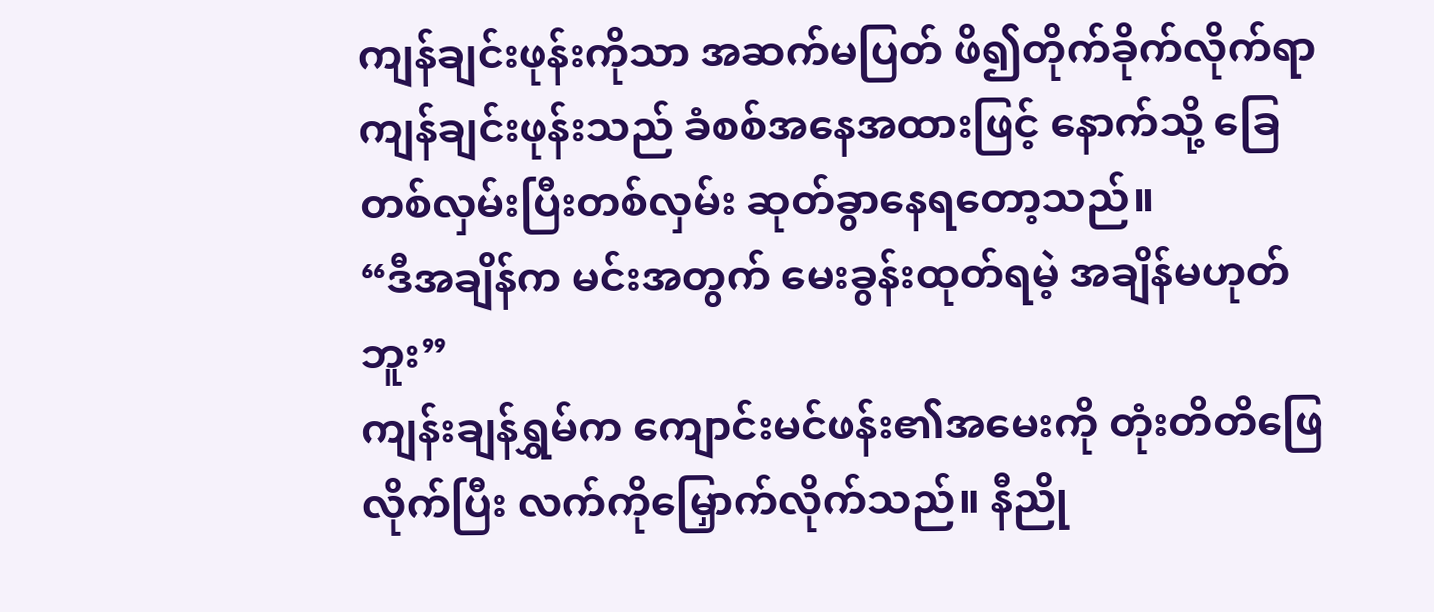ကျန်ချင်းဖုန်းကိုသာ အဆက်မပြတ် ဖိ၍တိုက်ခိုက်လိုက်ရာ ကျန်ချင်းဖုန်းသည် ခံစစ်အနေအထားဖြင့် နောက်သို့ ခြေတစ်လှမ်းပြီးတစ်လှမ်း ဆုတ်ခွာနေရတော့သည်။
“ဒီအချိန်က မင်းအတွက် မေးခွန်းထုတ်ရမဲ့ အချိန်မဟုတ်ဘူး”
ကျန်းချန်ရွှမ်က ကျောင်းမင်ဖန်း၏အမေးကို တုံးတိတိဖြေလိုက်ပြီး လက်ကိုမြှောက်လိုက်သည်။ နီညို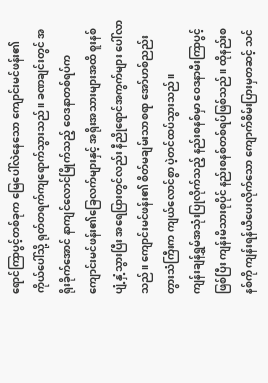ရောင်ကြာပွင့်တစ်ခုက မြေပေါ်လဲနေသော ကျောင်းမင်ဖန်း၏ ကိုယ်ပေါ်သို့ ရုတ်တရက်ကျရောက်သွားသည်။ ခဏချင်းတွင် အရိုးခိုက်အောင် နာကျင်လောင်မြိုက်သည့် ဝေဒနာတစ်ရပ်က ကျောင်းမင်ဖန်း၏ခြေလက်များနှင့် အရိုးအသားများအထိ စူးနစ်ပျံ့နှံ့သွားပြီး အရေပြားတွင်လည်း နီညိုရောင်အကွက်များ ပေါ်လာသည်။ ကျောင်းမင်ဖန်း၏ စိတ်မချမ်းသာစရာ အော်ဟစ်ညည်းတွားသံကြီးက ကျယ်လောင်စွာ ပဲ့တင်ထပ်သွားသည်။
ကျန်းချန်ရွှမ်အသုံးပြုလိုက်သည့် နည်းစနစ်မှာ ဝေဒနာမီးကြာပွင့်ဖြစ်ပြီး ကျန်းမိသားစုပိုင် နည်းစနစ်တစ်ရပ်ဖြစ်သည်။ ထိုနည်းစနစ်ကို ကျန်းရန်ယီပေးလိုက်သော ကျောက်စိမ်းပြားမှတဆင့် သင်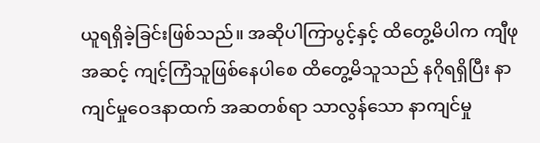ယူရရှိခဲ့ခြင်းဖြစ်သည်။ အဆိုပါကြာပွင့်နှင့် ထိတွေ့မိပါက ကျီဖုအဆင့် ကျင့်ကြံသူဖြစ်နေပါစေ ထိတွေ့မိသူသည် နဂိုရရှိပြီး နာကျင်မှုဝေဒနာထက် အဆတစ်ရာ သာလွန်သော နာကျင်မှု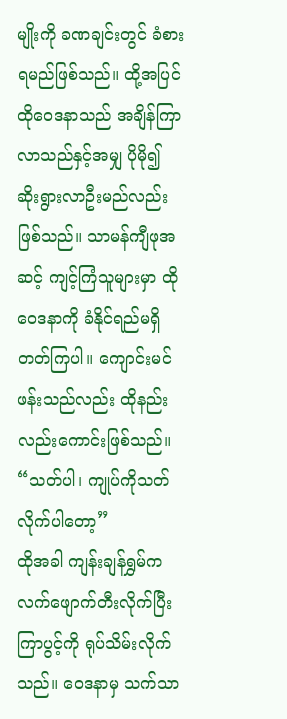မျိုးကို ခဏချင်းတွင် ခံစားရမည်ဖြစ်သည်။ ထို့အပြင် ထိုဝေဒနာသည် အချိန်ကြာလာသည်နှင့်အမျှ ပိုမို၍ ဆိုးရွားလာဦးမည်လည်း ဖြစ်သည်။ သာမန်ကျီဖုအဆင့် ကျင့်ကြံသူများမှာ ထိုဝေဒနာကို ခံနိုင်ရည်မရှိတတ်ကြပါ။ ကျောင်းမင်ဖန်းသည်လည်း ထိုနည်းလည်းကောင်းဖြစ်သည်။
“သတ်ပါ၊ ကျုပ်ကိုသတ်လိုက်ပါတော့”
ထိုအခါ ကျန်းချန်ရွှမ်က လက်ဖျောက်တီးလိုက်ပြီး ကြာပွင့်ကို ရုပ်သိမ်းလိုက်သည်။ ဝေဒနာမှ သက်သာ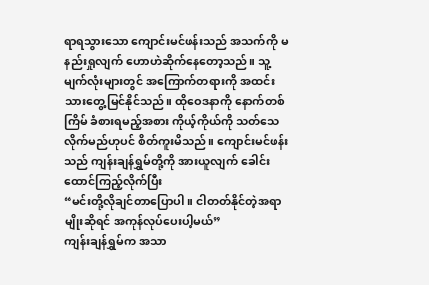ရာရသွားသော ကျောင်းမင်ဖန်းသည် အသက်ကို မနည်းရှုလျက် ဟောဟဲဆိုက်နေတော့သည်။ သူ့မျက်လုံးများတွင် အကြောက်တရားကို အထင်းသားတွေ့မြင်နိုင်သည်။ ထိုဝေဒနာကို နောက်တစ်ကြိမ် ခံစားရမည့်အစား ကိုယ့်ကိုယ်ကို သတ်သေလိုက်မည်ဟုပင် စိတ်ကူးမိသည်။ ကျောင်းမင်ဖန်းသည် ကျန်းချန်ရွှမ်တို့ကို အားယူလျက် ခေါင်းထောင်ကြည့်လိုက်ပြီး
“မင်းတို့လိုချင်တာပြောပါ။ ငါတတ်နိုင်တဲ့အရာမျိုးဆိုရင် အကုန်လုပ်ပေးပါ့မယ်”
ကျန်းချန်ရွှမ်က အသာ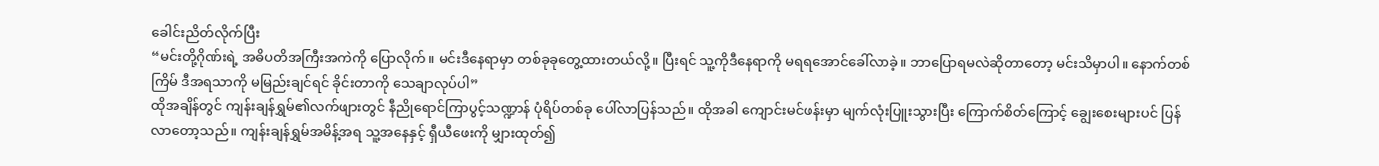ခေါင်းညိတ်လိုက်ပြီး
“မင်းတို့ဂိုဏ်းရဲ့ အဓိပတိအကြီးအကဲကို ပြောလိုက်။ မင်းဒီနေရာမှာ တစ်ခုခုတွေ့ထားတယ်လို့။ ပြီးရင် သူ့ကိုဒီနေရာကို မရရအောင်ခေါ်လာခဲ့။ ဘာပြောရမလဲဆိုတာတော့ မင်းသိမှာပါ။ နောက်တစ်ကြိမ် ဒီအရသာကို မမြည်းချင်ရင် ခိုင်းတာကို သေချာလုပ်ပါ”
ထိုအချိန်တွင် ကျန်းချန်ရွှမ်၏လက်ဖျားတွင် နီညိုရောင်ကြာပွင့်သဏ္ဍာန် ပုံရိပ်တစ်ခု ပေါ်လာပြန်သည်။ ထိုအခါ ကျောင်းမင်ဖန်းမှာ မျက်လုံးပြူးသွားပြီး ကြောက်စိတ်ကြောင့် ချွေးစေးများပင် ပြန်လာတော့သည်။ ကျန်းချန်ရွှမ်အမိန့်အရ သူ့အနေနှင့် ရှီယီဖေးကို မျှားထုတ်၍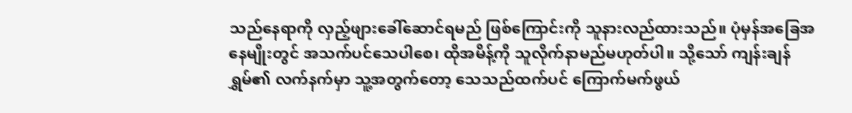သည်နေရာကို လှည့်ဖျားခေါ်ဆောင်ရမည် ဖြစ်ကြောင်းကို သူနားလည်ထားသည်။ ပုံမှန်အခြေအနေမျိုးတွင် အသက်ပင်သေပါစေ၊ ထိုအမိန့်ကို သူလိုက်နာမည်မဟုတ်ပါ။ သို့သော် ကျန်းချန်ရွှမ်၏ လက်နက်မှာ သူ့အတွက်တော့ သေသည်ထက်ပင် ကြောက်မက်ဖွယ်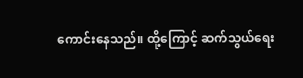ကောင်းနေသည်။ ထို့ကြောင့် ဆက်သွယ်ရေး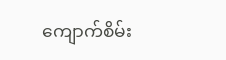ကျောက်စိမ်း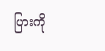ပြားကို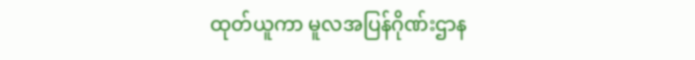ထုတ်ယူကာ မူလအပြန်ဂိုဏ်းဌာန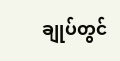ချုပ်တွင်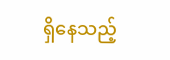ရှိနေသည့်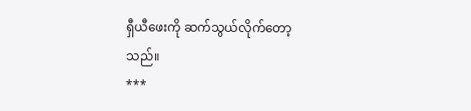ရှီယီဖေးကို ဆက်သွယ်လိုက်တော့သည်။
***